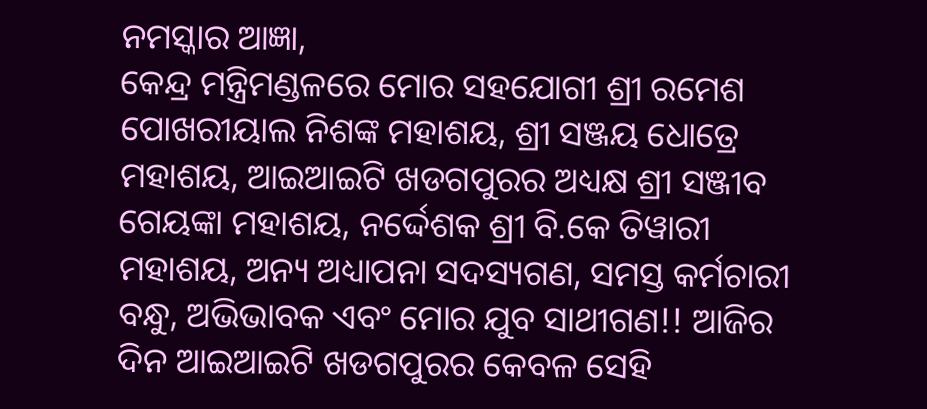ନମସ୍କାର ଆଜ୍ଞା,
କେନ୍ଦ୍ର ମନ୍ତ୍ରିମଣ୍ଡଳରେ ମୋର ସହଯୋଗୀ ଶ୍ରୀ ରମେଶ ପୋଖରୀୟାଲ ନିଶଙ୍କ ମହାଶୟ, ଶ୍ରୀ ସଞ୍ଜୟ ଧୋତ୍ରେ ମହାଶୟ, ଆଇଆଇଟି ଖଡଗପୁରର ଅଧ୍ୟକ୍ଷ ଶ୍ରୀ ସଞ୍ଜୀବ ଗେୟଙ୍କା ମହାଶୟ, ନର୍ଦ୍ଦେଶକ ଶ୍ରୀ ବି.କେ ତିୱାରୀ ମହାଶୟ, ଅନ୍ୟ ଅଧ୍ୟାପନା ସଦସ୍ୟଗଣ, ସମସ୍ତ କର୍ମଚାରୀ ବନ୍ଧୁ, ଅଭିଭାବକ ଏବଂ ମୋର ଯୁବ ସାଥୀଗଣ!! ଆଜିର ଦିନ ଆଇଆଇଟି ଖଡଗପୁରର କେବଳ ସେହି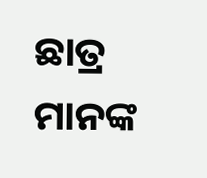ଛାତ୍ର ମାନଙ୍କ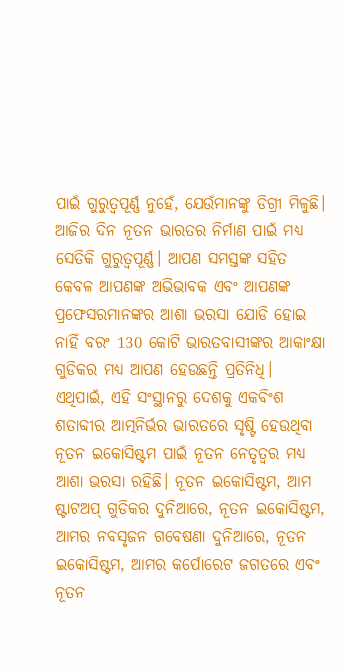ପାଇଁ ଗୁରୁତ୍ୱପୂର୍ଣ୍ଣ ନୁହେଁ, ଯେଉଁମାନଙ୍କୁ ଡିଗ୍ରୀ ମିଳୁଛି। ଆଜିର ଦିନ ନୂତନ ଭାରତର ନିର୍ମାଣ ପାଇଁ ମଧ୍ୟ ସେତିକି ଗୁରୁତ୍ୱପୂର୍ଣ୍ଣ। ଆପଣ ସମସ୍ତଙ୍କ ସହିତ କେବଳ ଆପଣଙ୍କ ଅଭିଭାବକ ଏବଂ ଆପଣଙ୍କ ପ୍ରଫେସରମାନଙ୍କର ଆଶା ଭରସା ଯୋଡି ହୋଇ ନାହିଁ ବରଂ 130 କୋଟି ଭାରତବାସୀଙ୍କର ଆକାଂକ୍ଷା ଗୁଡିକର ମଧ୍ୟ ଆପଣ ହେଉଛନ୍ତି ପ୍ରତିନିଧି। ଏଥିପାଇଁ, ଏହି ସଂସ୍ଥାନରୁ ଦେଶକୁ ଏକବିଂଶ ଶତାବ୍ଦୀର ଆତ୍ମନିର୍ଭର ଭାରତରେ ସୃଷ୍ଟି ହେଉଥିବା ନୂତନ ଇକୋସିଷ୍ଟମ ପାଇଁ ନୂତନ ନେତୃତ୍ୱର ମଧ୍ୟ ଆଶା ଭରସା ରହିଛି। ନୂତନ ଇକୋସିଷ୍ଟମ, ଆମ ଷ୍ଟାଟଅପ୍ ଗୁଡିକର ଦୁନିଆରେ, ନୂତନ ଇକୋସିଷ୍ଟମ, ଆମର ନବସୃଜନ ଗବେଷଣା ଦୁନିଆରେ, ନୂତନ ଇକୋସିଷ୍ଟମ, ଆମର କର୍ପୋରେଟ ଜଗତରେ ଏବଂ ନୂତନ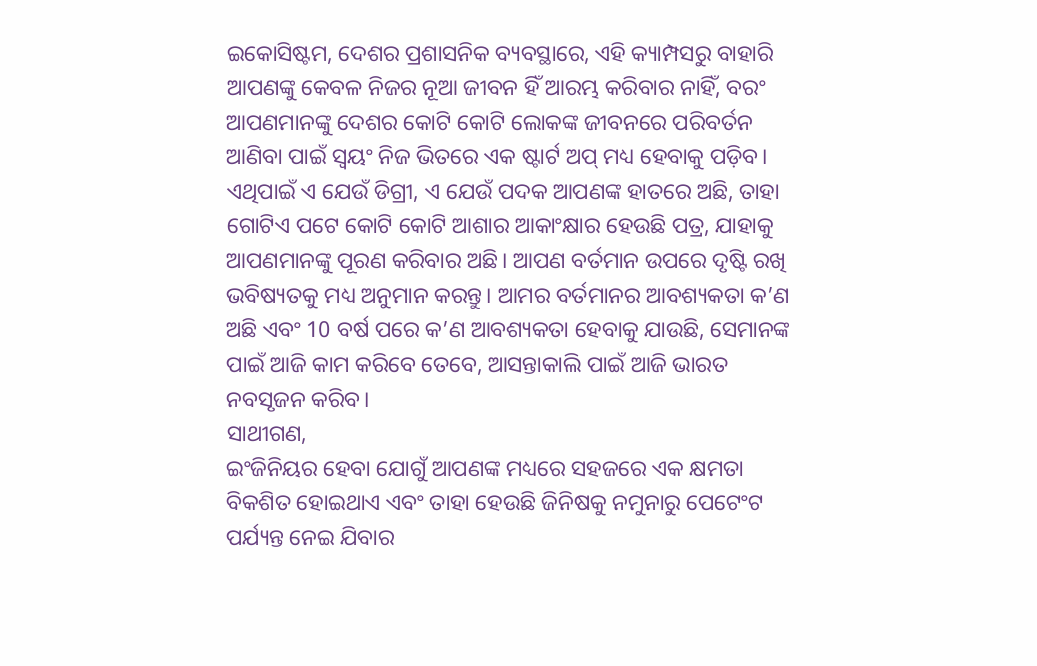ଇକୋସିଷ୍ଟମ, ଦେଶର ପ୍ରଶାସନିକ ବ୍ୟବସ୍ଥାରେ, ଏହି କ୍ୟାମ୍ପସରୁ ବାହାରି ଆପଣଙ୍କୁ କେବଳ ନିଜର ନୂଆ ଜୀବନ ହିଁ ଆରମ୍ଭ କରିବାର ନାହିଁ, ବରଂ ଆପଣମାନଙ୍କୁ ଦେଶର କୋଟି କୋଟି ଲୋକଙ୍କ ଜୀବନରେ ପରିବର୍ତନ ଆଣିବା ପାଇଁ ସ୍ୱୟଂ ନିଜ ଭିତରେ ଏକ ଷ୍ଟାର୍ଟ ଅପ୍ ମଧ୍ୟ ହେବାକୁ ପଡ଼ିବ। ଏଥିପାଇଁ ଏ ଯେଉଁ ଡିଗ୍ରୀ, ଏ ଯେଉଁ ପଦକ ଆପଣଙ୍କ ହାତରେ ଅଛି, ତାହା ଗୋଟିଏ ପଟେ କୋଟି କୋଟି ଆଶାର ଆକାଂକ୍ଷାର ହେଉଛି ପତ୍ର, ଯାହାକୁ ଆପଣମାନଙ୍କୁ ପୂରଣ କରିବାର ଅଛି। ଆପଣ ବର୍ତମାନ ଉପରେ ଦୃଷ୍ଟି ରଖି ଭବିଷ୍ୟତକୁ ମଧ୍ୟ ଅନୁମାନ କରନ୍ତୁ। ଆମର ବର୍ତମାନର ଆବଶ୍ୟକତା କ’ଣ ଅଛି ଏବଂ 10 ବର୍ଷ ପରେ କ’ଣ ଆବଶ୍ୟକତା ହେବାକୁ ଯାଉଛି, ସେମାନଙ୍କ ପାଇଁ ଆଜି କାମ କରିବେ ତେବେ, ଆସନ୍ତାକାଲି ପାଇଁ ଆଜି ଭାରତ ନବସୃଜନ କରିବ।
ସାଥୀଗଣ,
ଇଂଜିନିୟର ହେବା ଯୋଗୁଁ ଆପଣଙ୍କ ମଧ୍ୟରେ ସହଜରେ ଏକ କ୍ଷମତା ବିକଶିତ ହୋଇଥାଏ ଏବଂ ତାହା ହେଉଛି ଜିନିଷକୁ ନମୁନାରୁ ପେଟେଂଟ ପର୍ଯ୍ୟନ୍ତ ନେଇ ଯିବାର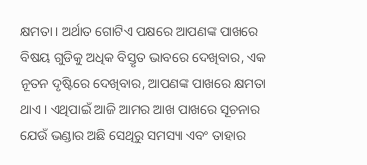କ୍ଷମତା। ଅର୍ଥାତ ଗୋଟିଏ ପକ୍ଷରେ ଆପଣଙ୍କ ପାଖରେ ବିଷୟ ଗୁଡିକୁ ଅଧିକ ବିସ୍ତୃତ ଭାବରେ ଦେଖିବାର, ଏକ ନୂତନ ଦୃଷ୍ଟିରେ ଦେଖିବାର, ଆପଣଙ୍କ ପାଖରେ କ୍ଷମତା ଥାଏ। ଏଥିପାଇଁ ଆଜି ଆମର ଆଖ ପାଖରେ ସୂଚନାର ଯେଉଁ ଭଣ୍ଡାର ଅଛି ସେଥିରୁ ସମସ୍ୟା ଏବଂ ତାହାର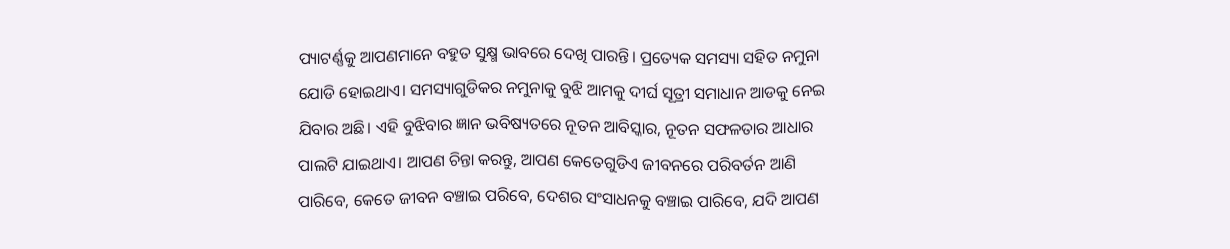ପ୍ୟାଟର୍ଣ୍ଣକୁ ଆପଣମାନେ ବହୁତ ସୁକ୍ଷ୍ମ ଭାବରେ ଦେଖି ପାରନ୍ତି। ପ୍ରତ୍ୟେକ ସମସ୍ୟା ସହିତ ନମୁନା ଯୋଡି ହୋଇଥାଏ। ସମସ୍ୟାଗୁଡିକର ନମୁନାକୁ ବୁଝି ଆମକୁ ଦୀର୍ଘ ସୂତ୍ରୀ ସମାଧାନ ଆଡକୁ ନେଇ ଯିବାର ଅଛି। ଏହି ବୁଝିବାର ଜ୍ଞାନ ଭବିଷ୍ୟତରେ ନୂତନ ଆବିସ୍କାର, ନୂତନ ସଫଳତାର ଆଧାର ପାଲଟି ଯାଇଥାଏ। ଆପଣ ଚିନ୍ତା କରନ୍ତୁ, ଆପଣ କେତେଗୁଡିଏ ଜୀବନରେ ପରିବର୍ତନ ଆଣି ପାରିବେ, କେତେ ଜୀବନ ବଞ୍ଚାଇ ପରିବେ, ଦେଶର ସଂସାଧନକୁ ବଞ୍ଚାଇ ପାରିବେ, ଯଦି ଆପଣ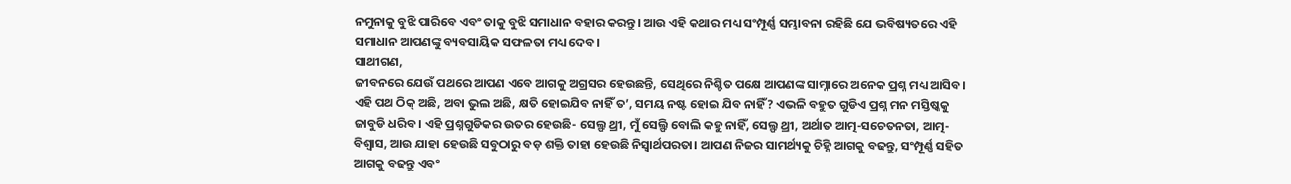ନମୁନାକୁ ବୁଝି ପାରିବେ ଏବଂ ତାକୁ ବୁଝି ସମାଧାନ ବହାର କରନ୍ତୁ। ଆଉ ଏହି କଥାର ମଧ୍ୟ ସଂମ୍ପୂର୍ଣ୍ଣ ସମ୍ଭାବନା ରହିଛି ଯେ ଭବିଷ୍ୟତରେ ଏହି ସମାଧାନ ଆପଣଙ୍କୁ ବ୍ୟବସାୟିକ ସଫଳତା ମଧ୍ୟ ଦେବ।
ସାଥୀଗଣ,
ଜୀବନରେ ଯେଉଁ ପଥରେ ଆପଣ ଏବେ ଆଗକୁ ଅଗ୍ରସର ହେଉଛନ୍ତି, ସେଥିରେ ନିଶ୍ଚିତ ପକ୍ଷେ ଆପଣଙ୍କ ସାମ୍ନାରେ ଅନେକ ପ୍ରଶ୍ନ ମଧ୍ୟ ଆସିବ। ଏହି ପଥ ଠିକ୍ ଅଛି, ଅବା ଭୁଲ ଅଛି, କ୍ଷତି ହୋଇଯିବ ନାହିଁ ତ’, ସମୟ ନଷ୍ଟ ହୋଇ ଯିବ ନାହିଁ? ଏଭଳି ବହୁତ ଗୁଡିଏ ପ୍ରଶ୍ନ ମନ ମସ୍ତିଷ୍କକୁ ଜାବୁଡି ଧରିବ। ଏହି ପ୍ରଶ୍ନଗୁଡିକର ଉତର ହେଉଛି- ସେଲ୍ଫ ଥ୍ରୀ, ମୁଁ ସେଲ୍ଫି ବୋଲି କହୁ ନାହିଁ, ସେଲ୍ଫ ଥ୍ରୀ, ଅର୍ଥାତ ଆତ୍ମ-ସଚେତନତା, ଆତ୍ମ-ବିଶ୍ୱାସ, ଆଉ ଯାହା ହେଉଛି ସବୁଠାରୁ ବଡ଼ ଶକ୍ତି ତାହା ହେଉଛି ନିସ୍ୱାର୍ଥପରତା। ଆପଣ ନିଜର ସାମର୍ଥ୍ୟକୁ ଚିହ୍ନି ଆଗକୁ ବଢନ୍ତୁ, ସଂମ୍ପୂର୍ଣ୍ଣ ସହିତ ଆଗକୁ ବଢନ୍ତୁ ଏବଂ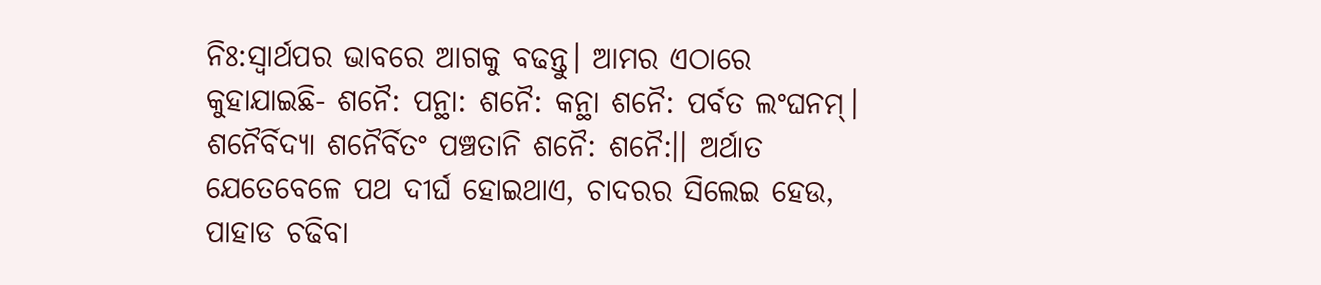ନିଃ:ସ୍ୱାର୍ଥପର ଭାବରେ ଆଗକୁ ବଢନ୍ତୁ। ଆମର ଏଠାରେ କୁହାଯାଇଛି- ଶନୈ: ପନ୍ଥା: ଶନୈ: କନ୍ଥା ଶନୈ: ପର୍ବତ ଲଂଘନମ୍। ଶନୈର୍ବିଦ୍ୟା ଶନୈର୍ବିତଂ ପଞ୍ଚତାନି ଶନୈ: ଶନୈ:।। ଅର୍ଥାତ ଯେତେବେଳେ ପଥ ଦୀର୍ଘ ହୋଇଥାଏ, ଚାଦରର ସିଲେଇ ହେଉ, ପାହାଡ ଚଢିବା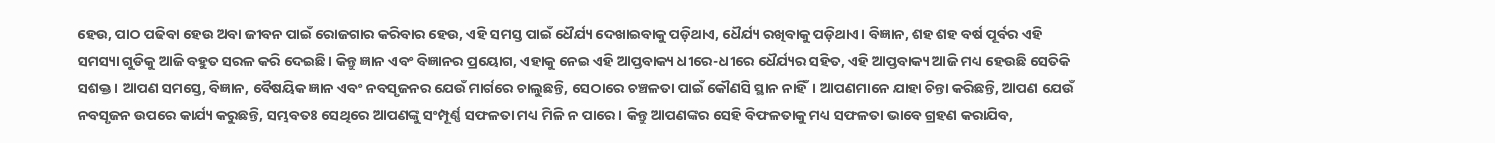ହେଉ, ପାଠ ପଢିବା ହେଉ ଅବା ଜୀବନ ପାଇଁ ରୋଜଗାର କରିବାର ହେଉ, ଏହି ସମସ୍ତ ପାଇଁ ଧୈର୍ଯ୍ୟ ଦେଖାଇବାକୁ ପଡ଼ିଥାଏ, ଧୈର୍ଯ୍ୟ ରଖିବାକୁ ପଡ଼ିଥାଏ। ବିଜ୍ଞାନ, ଶହ ଶହ ବର୍ଷ ପୂର୍ବର ଏହି ସମସ୍ୟା ଗୁଡିକୁ ଆଜି ବହୁତ ସରଳ କରି ଦେଇଛି। କିନ୍ତୁ ଜ୍ଞାନ ଏବଂ ବିଜ୍ଞାନର ପ୍ରୟୋଗ, ଏହାକୁ ନେଇ ଏହି ଆପ୍ତବାକ୍ୟ ଧୀରେ-ଧୀରେ ଧୈର୍ଯ୍ୟର ସହିତ, ଏହି ଆପ୍ତବାକ୍ୟ ଆଜି ମଧ୍ୟ ହେଉଛି ସେତିକି ସଶକ୍ତ। ଆପଣ ସମସ୍ତେ, ବିଜ୍ଞାନ, ବୈଷୟିକ ଜ୍ଞାନ ଏବଂ ନବସୃଜନର ଯେଉଁ ମାର୍ଗରେ ଚାଲୁଛନ୍ତି, ସେଠାରେ ଚଞ୍ଚଳତା ପାଇଁ କୌଣସି ସ୍ଥାନ ନାହିଁ। ଆପଣମାନେ ଯାହା ଚିନ୍ତା କରିଛନ୍ତି, ଆପଣ ଯେଉଁ ନବସୃଜନ ଉପରେ କାର୍ଯ୍ୟ କରୁଛନ୍ତି, ସମ୍ଭବତଃ ସେଥିରେ ଆପଣଙ୍କୁ ସଂମ୍ପୂର୍ଣ୍ଣ ସଫଳତା ମଧ୍ୟ ମିଳି ନ ପାରେ। କିନ୍ତୁ ଆପଣଙ୍କର ସେହି ବିଫଳତାକୁ ମଧ୍ୟ ସଫଳତା ଭାବେ ଗ୍ରହଣ କରାଯିବ,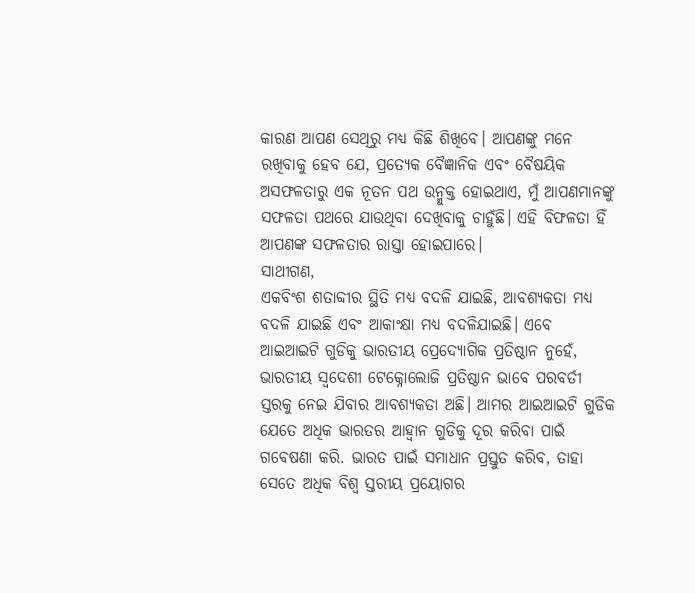କାରଣ ଆପଣ ସେଥିରୁ ମଧ୍ୟ କିଛି ଶିଖିବେ। ଆପଣଙ୍କୁ ମନେ ରଖିବାକୁ ହେବ ଯେ, ପ୍ରତ୍ୟେକ ବୈଜ୍ଞାନିକ ଏବଂ ବୈଷୟିକ ଅସଫଳତାରୁ ଏକ ନୂତନ ପଥ ଉନ୍ମୁକ୍ତ ହୋଇଥାଏ, ମୁଁ ଆପଣମାନଙ୍କୁ ସଫଳତା ପଥରେ ଯାଉଥିବା ଦେଖିବାକୁ ଚାହୁଁଛି। ଏହି ବିଫଳତା ହିଁ ଆପଣଙ୍କ ସଫଳତାର ରାସ୍ତା ହୋଇପାରେ।
ସାଥୀଗଣ,
ଏକବିଂଶ ଶତାବ୍ଦୀର ସ୍ଥିତି ମଧ୍ୟ ବଦଳି ଯାଇଛି, ଆବଶ୍ୟକତା ମଧ୍ୟ ବଦଳି ଯାଇଛି ଏବଂ ଆକାଂକ୍ଷା ମଧ୍ୟ ବଦଳିଯାଇଛି। ଏବେ ଆଇଆଇଟି ଗୁଡିକୁ ଭାରତୀୟ ପ୍ରେଦ୍ୟୋଗିକ ପ୍ରତିଷ୍ଠାନ ନୁହେଁ, ଭାରତୀୟ ସ୍ୱଦେଶୀ ଟେକ୍ନୋଲୋଜି ପ୍ରତିଷ୍ଠାନ ଭାବେ ପରବର୍ତୀ ସ୍ତରକୁ ନେଇ ଯିବାର ଆବଶ୍ୟକତା ଅଛି। ଆମର ଆଇଆଇଟି ଗୁଡିକ ଯେତେ ଅଧିକ ଭାରତର ଆହ୍ୱାନ ଗୁଡିକୁ ଦୂର କରିବା ପାଇଁ ଗବେଷଣା କରି. ଭାରତ ପାଇଁ ସମାଧାନ ପ୍ରସ୍ତୁତ କରିବ, ତାହା ସେତେ ଅଧିକ ବିଶ୍ୱ ସ୍ତରୀୟ ପ୍ରୟୋଗର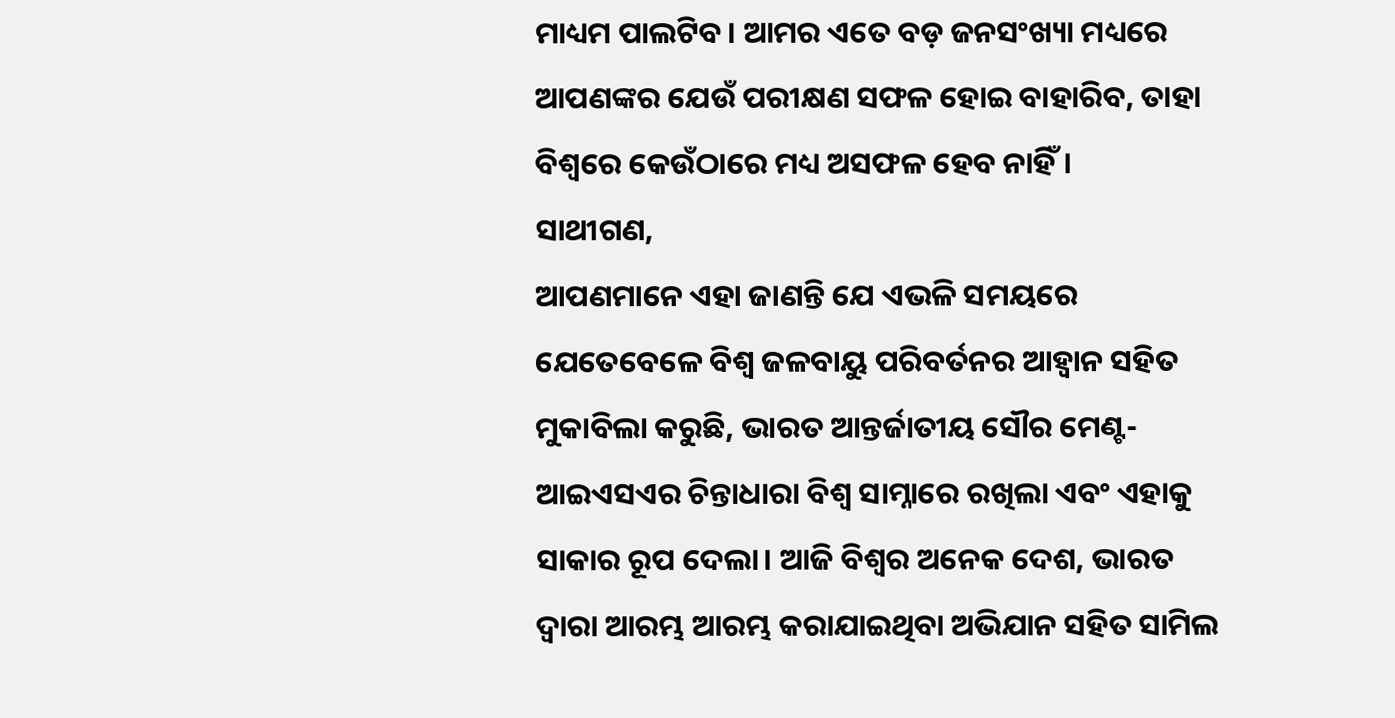ମାଧ୍ୟମ ପାଲଟିବ। ଆମର ଏତେ ବଡ଼ ଜନସଂଖ୍ୟା ମଧ୍ୟରେ ଆପଣଙ୍କର ଯେଉଁ ପରୀକ୍ଷଣ ସଫଳ ହୋଇ ବାହାରିବ, ତାହା ବିଶ୍ୱରେ କେଉଁଠାରେ ମଧ୍ୟ ଅସଫଳ ହେବ ନାହିଁ।
ସାଥୀଗଣ,
ଆପଣମାନେ ଏହା ଜାଣନ୍ତି ଯେ ଏଭଳି ସମୟରେ ଯେତେବେଳେ ବିଶ୍ୱ ଜଳବାୟୁ ପରିବର୍ତନର ଆହ୍ୱାନ ସହିତ ମୁକାବିଲା କରୁଛି, ଭାରତ ଆନ୍ତର୍ଜାତୀୟ ସୌର ମେଣ୍ଟ- ଆଇଏସଏର ଚିନ୍ତାଧାରା ବିଶ୍ୱ ସାମ୍ନାରେ ରଖିଲା ଏବଂ ଏହାକୁ ସାକାର ରୂପ ଦେଲା। ଆଜି ବିଶ୍ୱର ଅନେକ ଦେଶ, ଭାରତ ଦ୍ୱାରା ଆରମ୍ଭ ଆରମ୍ଭ କରାଯାଇଥିବା ଅଭିଯାନ ସହିତ ସାମିଲ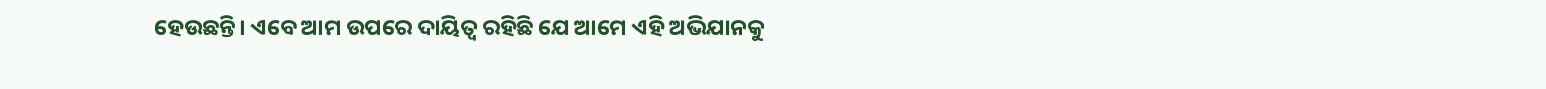ହେଉଛନ୍ତି। ଏବେ ଆମ ଉପରେ ଦାୟିତ୍ୱ ରହିଛି ଯେ ଆମେ ଏହି ଅଭିଯାନକୁ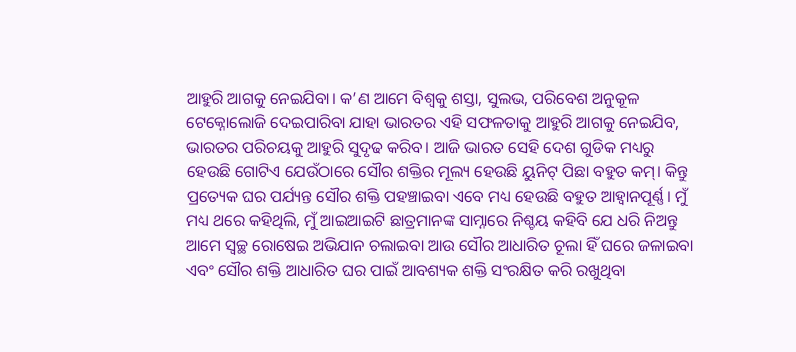ଆହୁରି ଆଗକୁ ନେଇଯିବା। କ’ଣ ଆମେ ବିଶ୍ୱକୁ ଶସ୍ତା, ସୁଲଭ, ପରିବେଶ ଅନୁକୂଳ ଟେକ୍ନୋଲୋଜି ଦେଇପାରିବା ଯାହା ଭାରତର ଏହି ସଫଳତାକୁ ଆହୁରି ଆଗକୁ ନେଇଯିବ, ଭାରତର ପରିଚୟକୁ ଆହୁରି ସୁଦୃଢ କରିବ। ଆଜି ଭାରତ ସେହି ଦେଶ ଗୁଡିକ ମଧ୍ୟରୁ ହେଉଛି ଗୋଟିଏ ଯେଉଁଠାରେ ସୌର ଶକ୍ତିର ମୂଲ୍ୟ ହେଉଛି ୟୁନିଟ୍ ପିଛା ବହୁତ କମ୍। କିନ୍ତୁ ପ୍ରତ୍ୟେକ ଘର ପର୍ଯ୍ୟନ୍ତ ସୌର ଶକ୍ତି ପହଞ୍ଚାଇବା ଏବେ ମଧ୍ୟ ହେଉଛି ବହୁତ ଆହ୍ୱାନପୂର୍ଣ୍ଣ। ମୁଁ ମଧ୍ୟ ଥରେ କହିଥିଲି, ମୁଁ ଆଇଆଇଟି ଛାତ୍ରମାନଙ୍କ ସାମ୍ନାରେ ନିଶ୍ଚୟ କହିବି ଯେ ଧରି ନିଅନ୍ତୁ ଆମେ ସ୍ୱଚ୍ଛ ରୋଷେଇ ଅଭିଯାନ ଚଲାଇବା ଆଉ ସୌର ଆଧାରିତ ଚୂଲା ହିଁ ଘରେ ଜଳାଇବା ଏବଂ ସୌର ଶକ୍ତି ଆଧାରିତ ଘର ପାଇଁ ଆବଶ୍ୟକ ଶକ୍ତି ସଂରକ୍ଷିତ କରି ରଖୁଥିବା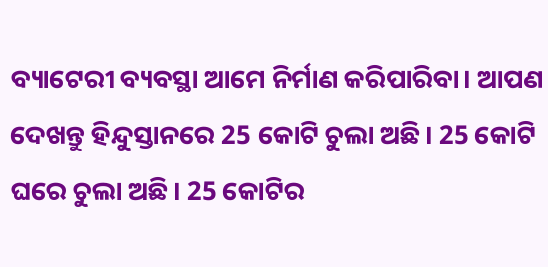ବ୍ୟାଟେରୀ ବ୍ୟବସ୍ଥା ଆମେ ନିର୍ମାଣ କରିପାରିବା। ଆପଣ ଦେଖନ୍ତୁ ହିନ୍ଦୁସ୍ତାନରେ 25 କୋଟି ଚୁଲା ଅଛି। 25 କୋଟି ଘରେ ଚୁଲା ଅଛି। 25 କୋଟିର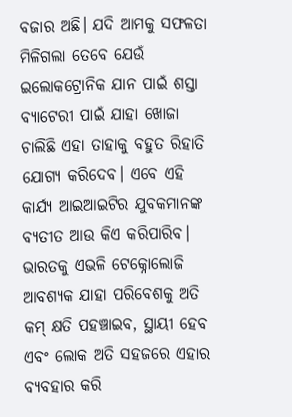ବଜାର ଅଛି। ଯଦି ଆମକୁ ସଫଳତା ମିଳିଗଲା ତେବେ ଯେଉଁ ଇଲୋକଟ୍ରୋନିକ ଯାନ ପାଇଁ ଶସ୍ତା ବ୍ୟାଟେରୀ ପାଇଁ ଯାହା ଖୋଜା ଚାଲିଛି ଏହା ତାହାକୁ ବହୁତ ରିହାତି ଯୋଗ୍ୟ କରିଦେବ। ଏବେ ଏହି କାର୍ଯ୍ୟ ଆଇଆଇଟିର ଯୁବକମାନଙ୍କ ବ୍ୟତୀତ ଆଉ କିଏ କରିପାରିବ। ଭାରତକୁ ଏଭଳି ଟେକ୍ନୋଲୋଜି ଆବଶ୍ୟକ ଯାହା ପରିବେଶକୁ ଅତି କମ୍ କ୍ଷତି ପହଞ୍ଚାଇବ, ସ୍ଥାୟୀ ହେବ ଏବଂ ଲୋକ ଅତି ସହଜରେ ଏହାର ବ୍ୟବହାର କରି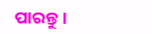ପାରନ୍ତୁ।